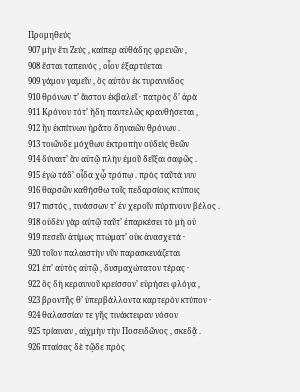Προμηθεύς
907 μὴν ἔτι Ζεύς , καίπερ αὐθάδης φρενῶν ,
908 ἔσται ταπεινός , οἷον ἐξαρτύεται
909 γάμον γαμεῖν , ὃς αὐτὸν ἐκ τυραννίδος
910 θρόνων τ’ ἄιστον ἐκβαλεῖ · πατρὸς δ’ ἀρὰ
911 Κρόνου τότ’ ἤδη παντελῶς κρανθήσεται ,
912 ἣν ἐκπίτνων ἠρᾶτο δηναιῶν θρόνων .
913 τοιῶνδε μόχθων ἐκτροπὴν οὐδεὶς θεῶν
914 δύναιτ’ ἂν αὐτῷ πλὴν ἐμοῦ δεῖξαι σαφῶς .
915 ἐγὼ τάδ’ οἶδα χᾦ τρόπῳ . πρὸς ταῦτά νυν
916 θαρσῶν καθήσθω τοῖς πεδαρσίοις κτύποις
917 πιστός , τινάσσων τ’ ἐν χεροῖν πύρπνουν βέλος .
918 οὐδὲν γὰρ αὐτῷ ταῦτ’ ἐπαρκέσει τὸ μὴ οὐ
919 πεσεῖν ἀτίμως πτώματ’ οὐκ ἀνασχετά ·
920 τοῖον παλαιστὴν νῦν παρασκευάζεται
921 ἐπ’ αὐτὸς αὑτῷ , δυσμαχώτατον τέρας ·
922 ὃς δὴ κεραυνοῦ κρείσσον’ εὑρήσει φλόγα ,
923 βροντῆς θ’ ὑπερβάλλοντα καρτερὸν κτύπον ·
924 θαλασσίαν τε γῆς τινάκτειραν νόσον
925 τρίαιναν , αἰχμὴν τὴν Ποσειδῶνος , σκεδᾷ .
926 πταίσας δὲ τῷδε πρὸς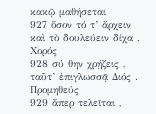κακῷ μαθήσεται
927 ὅσον τό τ’ ἄρχειν καὶ τὸ δουλεύειν δίχα .
Χορός
928 σύ θην χρῄζεις , ταῦτ’ ἐπιγλωσσᾷ Διός .
Προμηθεύς
929 ἅπερ τελεῖται ,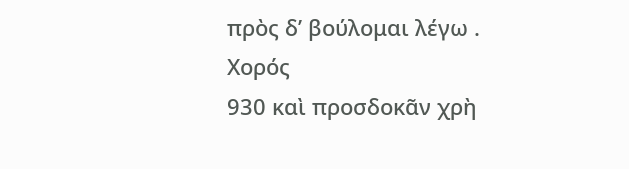πρὸς δ’ βούλομαι λέγω .
Χορός
930 καὶ προσδοκᾶν χρὴ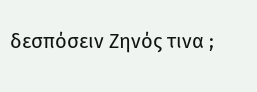δεσπόσειν Ζηνός τινα ;